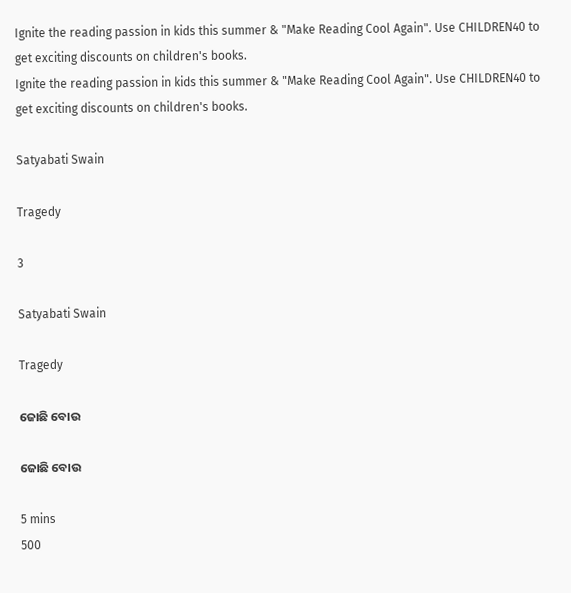Ignite the reading passion in kids this summer & "Make Reading Cool Again". Use CHILDREN40 to get exciting discounts on children's books.
Ignite the reading passion in kids this summer & "Make Reading Cool Again". Use CHILDREN40 to get exciting discounts on children's books.

Satyabati Swain

Tragedy

3

Satyabati Swain

Tragedy

ଜୋଛି ବୋଉ

ଜୋଛି ବୋଉ

5 mins
500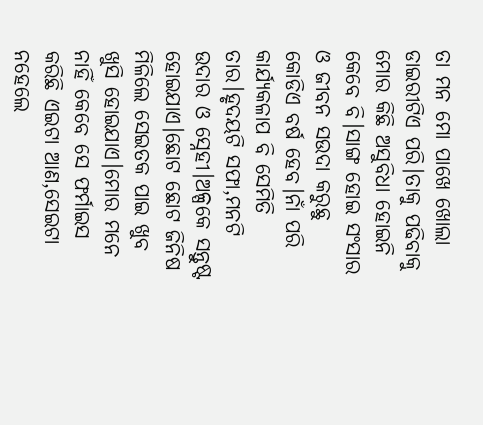ତା ମନ ମୋ ପାଖେ ଖୋଲା ଡାଇରୀଟିଏ ପରି।ତାକୁ ପଢିବାକୁ ମୋର କିଛି ଅସୁବିଧା ହୋଇନି କେବେ ବି।ସାଙ୍ଗ ହୋଇ ସଂସାର ଓ ଜୀବନ ସଉଦା କରୁଛୁ କୋଡିଏ ବର୍ଷ ହେବ।ନାଁ ପରି କାର୍ଯ୍ୟକଳାପ ବି ସେମିତି ତାର।ହୃଦୟଟି ସଫା,ମନଟି ଉଦାର ଓ ସ୍ନେହୀ।ଅଳ୍ପକେ ସନ୍ତୁଷ୍ଟ ହୋଇଯାଏ।ଛୋଟ ଛୋଟ ଜିନିଷ ମିଳିଲେ ସେଇତକ ପାଇ ଖୁବ ଖୁସି ହୋଇଯାଏ।ମୋର ମନେ ନାହିଁ କେବେ ସେ ଫର୍ମାଇସ କରିଛି ଏଇଟା ଆଣ,ସେଇଟା ନହେଲେ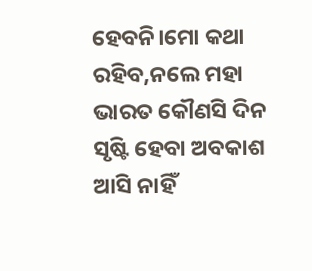ହେବନି।ମୋ କଥା ରହିବ,ନଲେ ମହା ଭାରତ କୌଣସି ଦିନ ସୃଷ୍ଟି ହେବା ଅବକାଶ ଆସି ନାହିଁ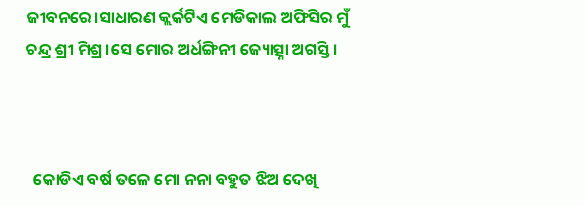ଜୀବନରେ।ସାଧାରଣ କ୍ଲର୍କଟିଏ ମେଡିକାଲ ଅଫିସିର ମୁଁ ଚନ୍ଦ୍ର ଶ୍ରୀ ମିଶ୍ର।ସେ ମୋର ଅର୍ଧଙ୍ଗିନୀ ଜ୍ୟୋତ୍ସ୍ନା ଅଗସ୍ତି।



  କୋଡିଏ ବର୍ଷ ତଳେ ମୋ ନନା ବହୁତ ଝିଅ ଦେଖି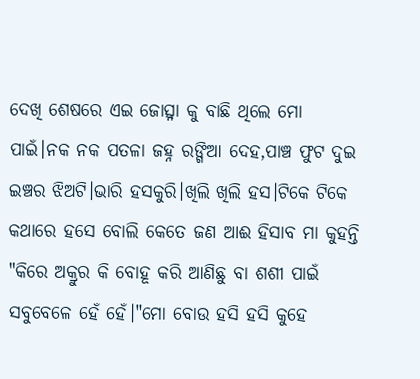ଦେଖି ଶେଷରେ ଏଇ ଜୋତ୍ସ୍ନା କୁ ବାଛି ଥିଲେ ମୋ ପାଇଁ।ନକ ନକ ପତଳା ଜହ୍ନ ରଙ୍ଗିଆ ଦେହ,ପାଞ୍ଚ ଫୁଟ ଦୁଇ ଇଞ୍ଚର ଝିଅଟି।ଭାରି ହସକୁରି।ଖିଲି ଖିଲି ହସ।ଟିକେ ଟିକେ କଥାରେ ହସେ ବୋଲି କେତେ ଜଣ ଆଈ ହିସାବ ମା କୁହନ୍ତି "କିରେ ଅକ୍ରୁର କି ବୋହୂ କରି ଆଣିଛୁ ବା ଶଶୀ ପାଇଁ ସବୁବେଳେ ହେଁ ହେଁ।"ମୋ ବୋଉ ହସି ହସି କୁହେ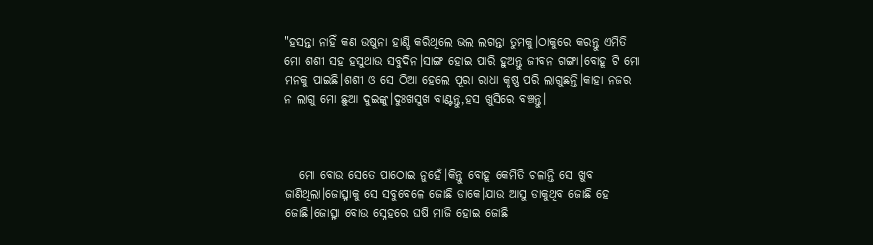"ହସନ୍ତା ନାହିଁ କଣ ଉଷୁନା ହାଣ୍ଡି କରିଥିଲେ ଭଲ ଲଗନ୍ତା ତୁମକୁ।ଠାକୁରେ କରନ୍ତୁ ଏମିତି ମୋ ଶଶୀ ସହ ହସୁଥାଉ ସବୁଦିନ।ସାଙ୍ଗ ହୋଇ ପାରି ହୁଅନ୍ତୁ ଜୀବନ ଗଙ୍ଗା।ବୋହୂ ଟି ମୋ ମନକୁ ପାଇଛି।ଶଶୀ ଓ ସେ ଠିଆ ହେଲେ ପୂରା ରାଧା କୃଷ୍ଣ ପରି ଲାଗୁଛନ୍ତି।କାହା ନଜର ନ ଲାଗୁ ମୋ ଛୁଆ ଦୁଇଙ୍କୁ।ଦୁଃଖସୁଖ ବାଣ୍ଟନ୍ତୁ,ହସ ଖୁସିରେ ବଞ୍ଚନ୍ତୁ।



   ମୋ ବୋଉ ସେତେ ପାଠୋଇ ନୁହେଁ।କିନ୍ତୁ ବୋହୂ କେମିତି ଚଳାନ୍ତି ସେ ଖୁବ ଜାଣିଥିଲା।ଜୋତ୍ସ୍ନାକୁ ସେ ସବୁବେଳେ ଜୋଛି ଡାକେ।ଯାଉ ଆସୁ ଡାକୁଥିବ ଜୋଛି ହେ ଜୋଛି।ଜୋତ୍ସ୍ନା ବୋଉ ସ୍ନେହରେ ଘଷି ମାଜି ହୋଇ ଜୋଛି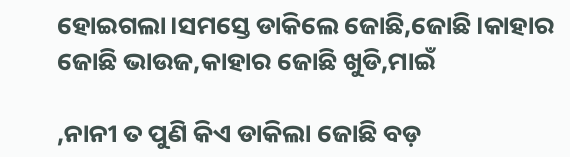ହୋଇଗଲା।ସମସ୍ତେ ଡାକିଲେ ଜୋଛି,ଜୋଛି।କାହାର ଜୋଛି ଭାଉଜ,କାହାର ଜୋଛି ଖୁଡି,ମାଇଁ

,ନାନୀ ତ ପୁଣି କିଏ ଡାକିଲା ଜୋଛି ବଡ଼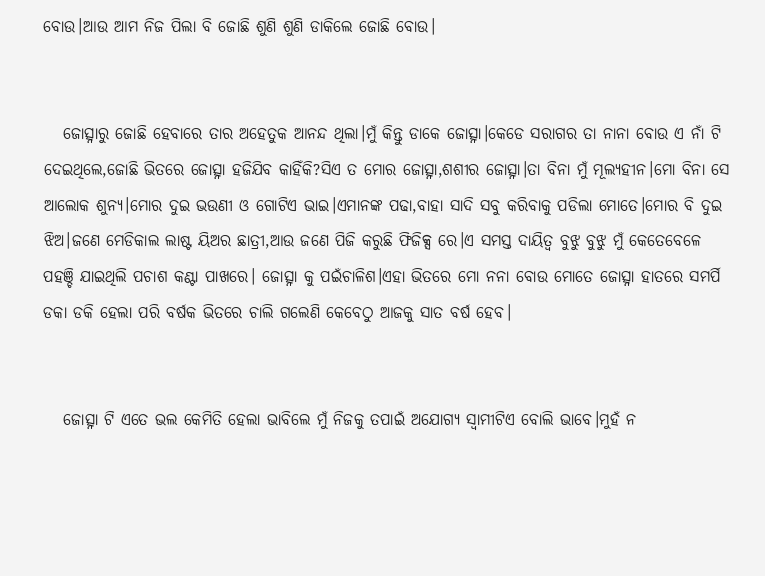ବୋଉ।ଆଉ ଆମ ନିଜ ପିଲା ବି ଜୋଛି ଶୁଣି ଶୁଣି ଡାକିଲେ ଜୋଛି ବୋଉ।


   ଜୋତ୍ସ୍ନାରୁ ଜୋଛି ହେବାରେ ତାର ଅହେତୁକ ଆନନ୍ଦ ଥିଲା।ମୁଁ କିନ୍ତୁ ଡାକେ ଜୋତ୍ସ୍ନା।କେଡେ ସରାଗର ତା ନାନା ବୋଉ ଏ ନାଁ ଟି ଦେଇଥିଲେ,ଜୋଛି ଭିତରେ ଜୋତ୍ସ୍ନା ହଜିଯିବ କାହିଁକି?ସିଏ ତ ମୋର ଜୋତ୍ସ୍ନା,ଶଶୀର ଜୋତ୍ସ୍ନା।ତା ବିନା ମୁଁ ମୂଲ୍ୟହୀନ।ମୋ ବିନା ସେ ଆଲୋକ ଶୁନ୍ୟ।ମୋର ଦୁଇ ଭଉଣୀ ଓ ଗୋଟିଏ ଭାଇ।ଏମାନଙ୍କ ପଢା,ବାହା ସାଦି ସବୁ କରିବାକୁ ପଡିଲା ମୋତେ।ମୋର ବି ଦୁଇ ଝିଅ।ଜଣେ ମେଡିକାଲ ଲାଷ୍ଟ ୟିଅର ଛାତ୍ରୀ,ଆଉ ଜଣେ ପିଜି କରୁଛି ଫିଜିକ୍ସ ରେ।ଏ ସମସ୍ତ ଦାୟିତ୍ବ ବୁଝୁ ବୁଝୁ ମୁଁ କେତେବେଳେ ପହଞ୍ଚି ଯାଇଥିଲି ପଚାଶ କଣ୍ଟା ପାଖରେ। ଜୋତ୍ସ୍ନା କୁ ପଇଁଚାଳିଶ।ଏହା ଭିତରେ ମୋ ନନା ବୋଉ ମୋତେ ଜୋତ୍ସ୍ନା ହାତରେ ସମର୍ପି ଡକା ଡକି ହେଲା ପରି ବର୍ଷକ ଭିତରେ ଚାଲି ଗଲେଣି କେବେଠୁ ଆଜକୁ ସାତ ବର୍ଷ ହେବ।


   ଜୋତ୍ସ୍ନା ଟି ଏତେ ଭଲ କେମିତି ହେଲା ଭାବିଲେ ମୁଁ ନିଜକୁ ତପାଇଁ ଅଯୋଗ୍ୟ ସ୍ୱାମୀଟିଏ ବୋଲି ଭାବେ।ମୁହଁ ନ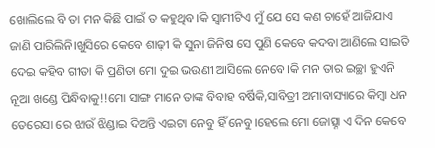ଖୋଲିଲେ ବି ତା ମନ କିଛି ପାଇଁ ତ କହୁଥିବ।କି ସ୍ଵାମୀଟିଏ ମୁଁ ଯେ ସେ କଣ ଚାହେଁ ଆଜିଯାଏ ଜାଣି ପାରିଲିନି।ଖୁସିରେ କେବେ ଶାଢ଼ୀ କି ସୁନା ଜିନିଷ ସେ ପୁଣି କେବେ କଦବା ଆଣିଲେ ସାଇତି ଦେଇ କହିବ ଗୀତା କି ପ୍ରଣିତା ମୋ ଦୁଇ ଭଉଣୀ ଆସିଲେ ନେବେ।କି ମନ ତାର ଇଚ୍ଛା ହୁଏନି ନୂଆ ଖଣ୍ଡେ ପିନ୍ଧିବାକୁ!!ମୋ ସାଙ୍ଗ ମାନେ ତାଙ୍କ ବିବାହ ବର୍ଷିକି,ସାବିତ୍ରୀ ଅମାବାସ୍ୟାରେ କିମ୍ବା ଧନ ତେରେସା ରେ ଝାଉଁ ଝିଣ୍ଡାଇ ଦିଅନ୍ତି ଏଇଟା ନେବୁ ହିଁ ନେବୁ।ହେଲେ ମୋ ଜୋତ୍ସ୍ନା ଏ ଦିନ କେବେ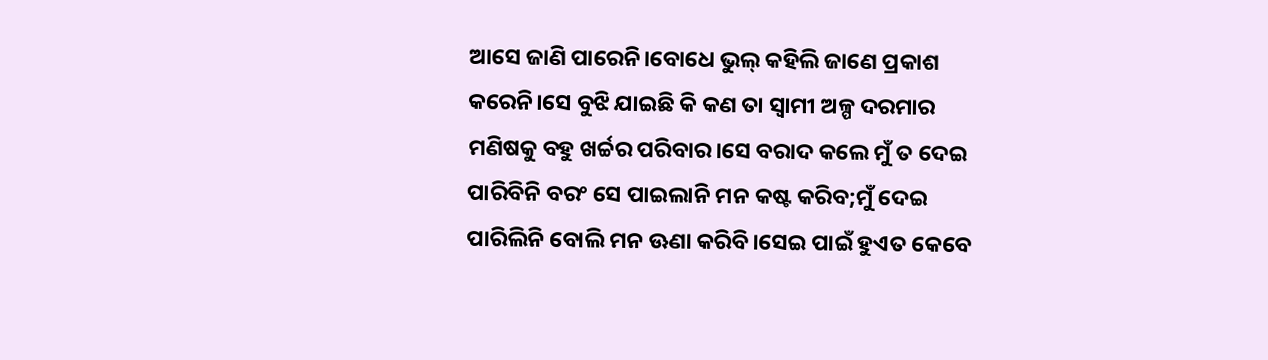ଆସେ ଜାଣି ପାରେନି।ବୋଧେ ଭୁଲ୍ କହିଲି ଜାଣେ ପ୍ରକାଶ କରେନି।ସେ ବୁଝି ଯାଇଛି କି କଣ ତା ସ୍ୱାମୀ ଅଳ୍ପ ଦରମାର ମଣିଷକୁ ବହୁ ଖର୍ଚ୍ଚର ପରିବାର।ସେ ବରାଦ କଲେ ମୁଁ ତ ଦେଇ ପାରିବିନି ବରଂ ସେ ପାଇଲାନି ମନ କଷ୍ଟ କରିବ;ମୁଁ ଦେଇ ପାରିଲିନି ବୋଲି ମନ ଊଣା କରିବି।ସେଇ ପାଇଁ ହୁଏତ କେବେ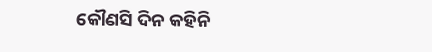କୌଣସି ଦିନ କହିନି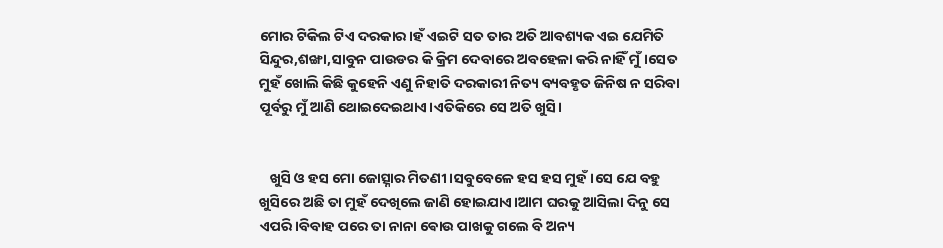ମୋର ଟିକିଲ ଟିଏ ଦରକାର।ହଁ ଏଇଟି ସତ ତାର ଅତି ଆବଶ୍ୟକ ଏଇ ଯେମିତି ସିନ୍ଦୁର,ଶଙ୍ଖା,ସାବୁନ ପାଉଡର କି କ୍ରିମ ଦେବାରେ ଅବହେଳା କରି ନାହିଁ ମୁଁ।ସେତ ମୁହଁ ଖୋଲି କିଛି କୁହେନି ଏଣୁ ନିହାତି ଦରକାରୀ ନିତ୍ୟ ବ୍ୟବହୃତ ଜିନିଷ ନ ସରିବା ପୂର୍ବରୁ ମୁଁ ଆଣି ଥୋଇଦେଇଥାଏ।ଏତିକିରେ ସେ ଅତି ଖୁସି।


   ଖୁସି ଓ ହସ ମୋ ଜୋତ୍ସ୍ନାର ମିତଣୀ।ସବୁବେଳେ ହସ ହସ ମୁହଁ।ସେ ଯେ ବହୁ ଖୁସିରେ ଅଛି ତା ମୁହଁ ଦେଖିଲେ ଜାଣି ହୋଇଯାଏ।ଆମ ଘରକୁ ଆସିଲା ଦିନୁ ସେ ଏପରି।ବିବାହ ପରେ ତା ନାନା ଵୋଉ ପାଖକୁ ଗଲେ ବି ଅନ୍ୟ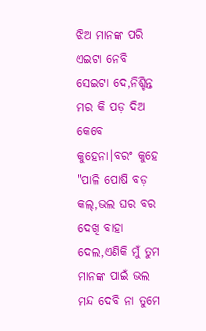ଝିଅ ମାନଙ୍କ ପରି ଏଇଟା ନେବି ସେଇଟା ଦେ,ନିଶ୍ଚିନ୍ତ ମର କି ପଡ଼ ଦିଅ କେବେ କୁହେନା।ବରଂ କୁହେ "ପାଳି ପୋଷି ବଡ଼ କଲ୍,ଭଲ ଘର ବର ଦେଖି ବାହା ଦେଲ,ଏଣିକି ମୁଁ ତୁମ ମାନଙ୍କ ପାଇଁ ଭଲ ମନ୍ଦ ଦେବି ନା ତୁମେ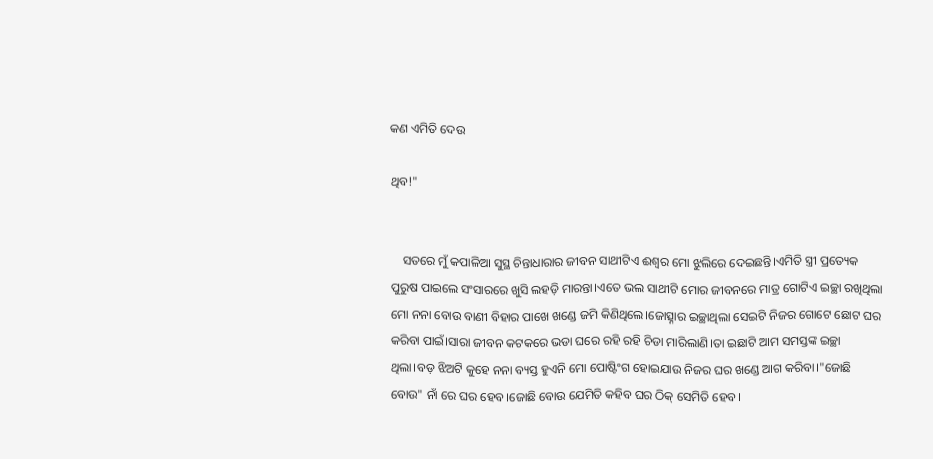କଣ ଏମିତି ଦେଉ

ଥିବ!"


    ସତରେ ମୁଁ କପାଳିଆ ସୁସ୍ଥ ଚିନ୍ତାଧାରାର ଜୀବନ ସାଥୀଟିଏ ଈଶ୍ୱର ମୋ ଝୁଲିରେ ଦେଇଛନ୍ତି।ଏମିତି ସ୍ତ୍ରୀ ପ୍ରତ୍ୟେକ ପୁରୁଷ ପାଇଲେ ସଂସାରରେ ଖୁସି ଲହଡ଼ି ମାରନ୍ତା।ଏତେ ଭଲ ସାଥୀଟି ମୋର ଜୀବନରେ ମାତ୍ର ଗୋଟିଏ ଇଚ୍ଛା ରଖିଥିଲା ମୋ ନନା ବୋଉ ବାଣୀ ବିହାର ପାଖେ ଖଣ୍ଡେ ଜମି କିଣିଥିଲେ।ଜୋତ୍ସ୍ନାର ଇଚ୍ଛାଥିଲା ସେଇଟି ନିଜର ଗୋଟେ ଛୋଟ ଘର କରିବା ପାଇଁ।ସାରା ଜୀବନ କଟକରେ ଭଡା ଘରେ ରହି ରହି ଚିଡା ମାରିଲାଣି।ତା ଇଛାଟି ଆମ ସମସ୍ତଙ୍କ ଇଚ୍ଛା ଥିଲା।ବଡ଼ ଝିଅଟି କୁହେ ନନା ବ୍ୟସ୍ତ ହୁଏନି ମୋ ପୋଷ୍ଟିଂଗ ହୋଇଯାଉ ନିଜର ଘର ଖଣ୍ଡେ ଆଗ କରିବା।"ଜୋଛି ବୋଉ" ନାଁ ରେ ଘର ହେବ।ଜୋଛି ବୋଉ ଯେମିତି କହିବ ଘର ଠିକ୍ ସେମିତି ହେବ।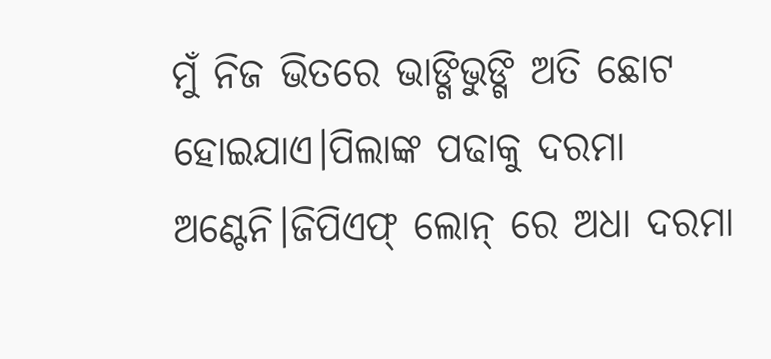ମୁଁ ନିଜ ଭିତରେ ଭାଙ୍ଗିଭୁଙ୍ଗି ଅତି ଛୋଟ ହୋଇଯାଏ।ପିଲାଙ୍କ ପଢାକୁ ଦରମା ଅଣ୍ଟେନି।ଜିପିଏଫ୍ ଲୋନ୍ ରେ ଅଧା ଦରମା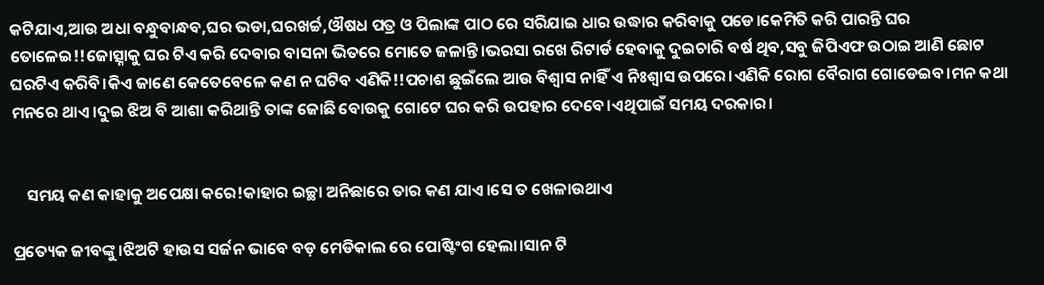କଟିଯାଏ,ଆଉ ଅଧା ବନ୍ଧୁବାନ୍ଧବ,ଘର ଭଡା,ଘରଖର୍ଚ୍ଚ,ଔଷଧ ପତ୍ର ଓ ପିଲାଙ୍କ ପାଠ ରେ ସରିଯାଇ ଧାର ଉଦ୍ଧାର କରିବାକୁ ପଡେ।କେମିତି କରି ପାରନ୍ତି ଘର ତୋଳେଇ!!ଜୋତ୍ସ୍ନାକୁ ଘର ଟିଏ କରି ଦେବାର ବାସନା ଭିତରେ ମୋତେ ଜଳାନ୍ତି।ଭରସା ରଖେ ରିଟାର୍ଡ ହେବାକୁ ଦୁଇଚାରି ବର୍ଷ ଥିବ,ସବୁ ଜିପିଏଫ ଉଠାଇ ଆଣି ଛୋଟ ଘରଟିଏ କରିବି।କିଏ ଜାଣେ କେତେବେଳେ କଣ ନ ଘଟିବ ଏଣିକି!!ପଚାଶ ଛୁଇଁଲେ ଆଉ ବିଶ୍ୱାସ ନାହିଁ ଏ ନିଃଶ୍ୱାସ ଉପରେ।ଏଣିକି ରୋଗ ବୈରାଗ ଗୋଡେଇବ।ମନ କଥା ମନରେ ଥାଏ।ଦୁଇ ଝିଅ ବି ଆଶା କରିଥାନ୍ତି ତାଙ୍କ ଜୋଛି ବୋଉକୁ ଗୋଟେ ଘର କରି ଉପହାର ଦେବେ।ଏଥିପାଇଁ ସମୟ ଦରକାର।


    ସମୟ କଣ କାହାକୁ ଅପେକ୍ଷା କରେ!କାହାର ଇଚ୍ଛା ଅନିଛାରେ ତାର କଣ ଯାଏ।ସେ ତ ଖେଳାଉଥାଏ

ପ୍ରତ୍ୟେକ ଜୀବଙ୍କୁ।ଝିଅଟି ହାଉସ ସର୍ଜନ ଭାବେ ବଡ଼ ମେଡିକାଲ ରେ ପୋଷ୍ଟିଂଗ ହେଲା।ସାନ ଟି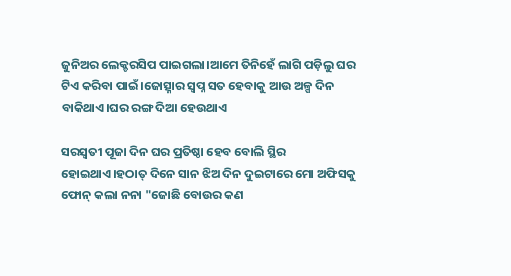ଜୁନିଅର ଲେକ୍ଚରସିପ ପାଇଗଲା।ଆମେ ତିନିହେଁ ଲାଗି ପଡ଼ିଲୁ ଘର ଟିଏ କରିବା ପାଇଁ।ଜୋତ୍ସ୍ନାର ସ୍ୱପ୍ନ ସତ ହେବାକୁ ଆଉ ଅଳ୍ପ ଦିନ ବାକିଥାଏ।ଘର ରଙ୍ଗ ଦିଆ ହେଉଥାଏ

ସରସ୍ଵତୀ ପୂଜା ଦିନ ଘର ପ୍ରତିଷ୍ଠା ହେବ ବୋଲି ସ୍ଥିର ହୋଇଥାଏ।ହଠାତ୍ ଦିନେ ସାନ ଝିଅ ଦିନ ଦୁଇଟାରେ ମୋ ଅଫିସକୁ ଫୋନ୍ କଲା ନନା "ଜୋଛି ବୋଉର କଣ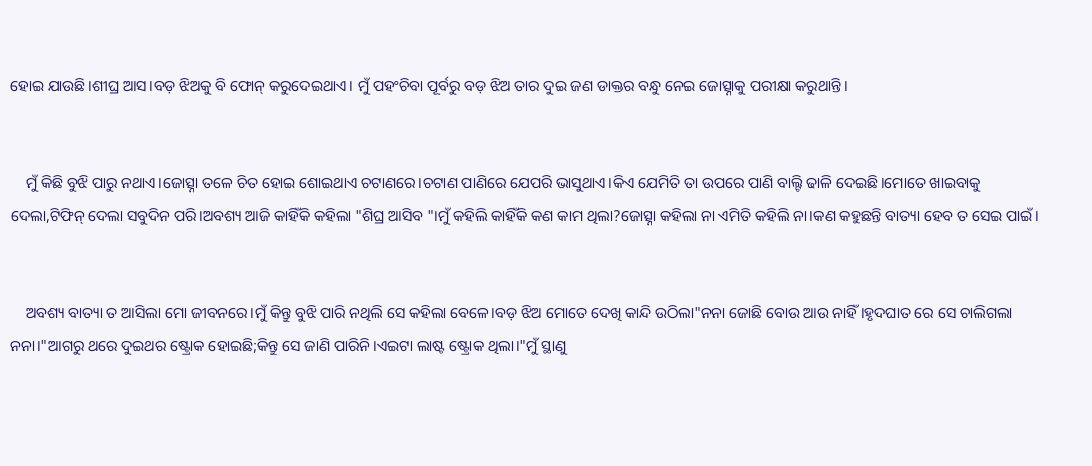ହୋଇ ଯାଉଛି।ଶୀଘ୍ର ଆସ।ବଡ଼ ଝିଅକୁ ବି ଫୋନ୍ କରୁଦେଇଥାଏ। ମୁଁ ପହଂଚିବା ପୂର୍ବରୁ ବଡ଼ ଝିଅ ତାର ଦୁଇ ଜଣ ଡାକ୍ତର ବନ୍ଧୁ ନେଇ ଜୋତ୍ସ୍ନାକୁ ପରୀକ୍ଷା କରୁଥାନ୍ତି।


    ମୁଁ କିଛି ବୁଝି ପାରୁ ନଥାଏ।ଜୋତ୍ସ୍ନା ତଳେ ଚିତ ହୋଇ ଶୋଇଥାଏ ଚଟାଣରେ।ଚଟାଣ ପାଣିରେ ଯେପରି ଭାସୁଥାଏ।କିଏ ଯେମିତି ତା ଉପରେ ପାଣି ବାଲ୍ଟି ଢାଳି ଦେଇଛି।ମୋତେ ଖାଇବାକୁ ଦେଲା,ଟିଫିନ୍ ଦେଲା ସବୁଦିନ ପରି।ଅବଶ୍ୟ ଆଜି କାହିଁକି କହିଲା "ଶିଘ୍ର ଆସିବ "।ମୁଁ କହିଲି କାହିଁକି କଣ କାମ ଥିଲା?ଜୋତ୍ସ୍ନା କହିଲା ନା ଏମିତି କହିଲି ନା।କଣ କହୁଛନ୍ତି ବାତ୍ୟା ହେବ ତ ସେଇ ପାଇଁ।


    ଅବଶ୍ୟ ବାତ୍ୟା ତ ଆସିଲା ମୋ ଜୀବନରେ।ମୁଁ କିନ୍ତୁ ବୁଝି ପାରି ନଥିଲି ସେ କହିଲା ବେଳେ।ବଡ଼ ଝିଅ ମୋତେ ଦେଖି କାନ୍ଦି ଉଠିଲା"ନନା ଜୋଛି ବୋଉ ଆଉ ନାହିଁ।ହୃଦଘାତ ରେ ସେ ଚାଲିଗଲା ନନା।"ଆଗରୁ ଥରେ ଦୁଇଥର ଷ୍ଟ୍ରୋକ ହୋଇଛି;କିନ୍ତୁ ସେ ଜାଣି ପାରିନି।ଏଇଟା ଲାଷ୍ଟ ଷ୍ଟ୍ରୋକ ଥିଲା।"ମୁଁ ସ୍ଥାଣୁ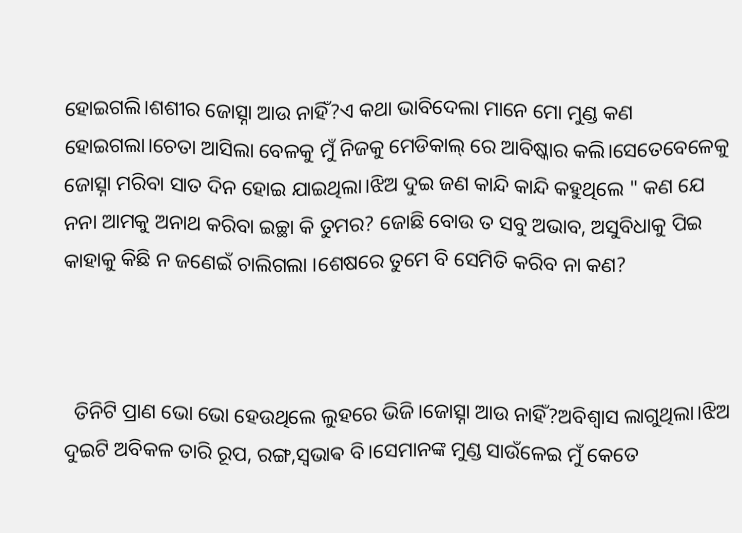ହୋଇଗଲି।ଶଶୀର ଜୋତ୍ସ୍ନା ଆଉ ନାହିଁ?ଏ କଥା ଭାବିଦେଲା ମାନେ ମୋ ମୁଣ୍ଡ କଣ ହୋଇଗଲା।ଚେତା ଆସିଲା ବେଳକୁ ମୁଁ ନିଜକୁ ମେଡିକାଲ୍ ରେ ଆବିଷ୍କାର କଲି।ସେତେବେଳେକୁ ଜୋତ୍ସ୍ନା ମରିବା ସାତ ଦିନ ହୋଇ ଯାଇଥିଲା।ଝିଅ ଦୁଇ ଜଣ କାନ୍ଦି କାନ୍ଦି କହୁଥିଲେ " କଣ ଯେ ନନା ଆମକୁ ଅନାଥ କରିବା ଇଚ୍ଛା କି ତୁମର? ଜୋଛି ବୋଉ ତ ସବୁ ଅଭାବ, ଅସୁବିଧାକୁ ପିଇ କାହାକୁ କିଛି ନ ଜଣେଇଁ ଚାଲିଗଲା ।ଶେଷରେ ତୁମେ ବି ସେମିତି କରିବ ନା କଣ?



  ତିନିଟି ପ୍ରାଣ ଭୋ ଭୋ ହେଉଥିଲେ ଲୁହରେ ଭିଜି।ଜୋତ୍ସ୍ନା ଆଉ ନାହିଁ?ଅବିଶ୍ଵାସ ଲାଗୁଥିଲା।ଝିଅ ଦୁଇଟି ଅବିକଳ ତାରି ରୂପ, ରଙ୍ଗ,ସ୍ଵଭାଵ ବି।ସେମାନଙ୍କ ମୁଣ୍ଡ ସାଉଁଳେଇ ମୁଁ କେତେ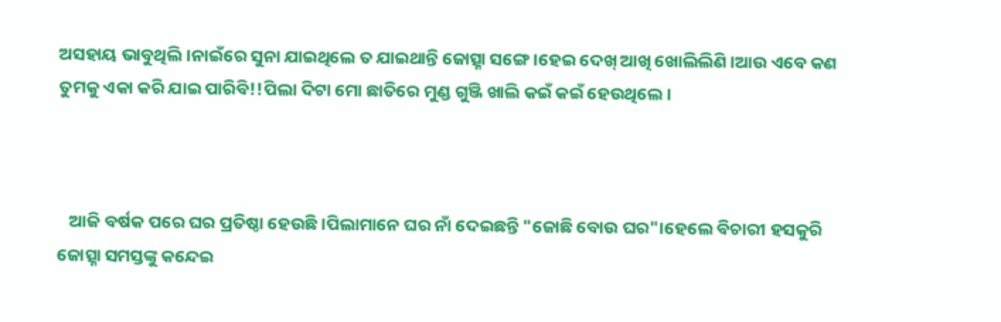ଅସହାୟ ଭାବୁଥିଲି।ନାଇଁରେ ସୁନା ଯାଇଥିଲେ ତ ଯାଇଥାନ୍ତି ଜୋତ୍ସ୍ନା ସଙ୍ଗେ।ହେଇ ଦେଖ୍ ଆଖି ଖୋଲିଲିଣି।ଆଉ ଏବେ କଣ ତୁମକୁ ଏକା କରି ଯାଇ ପାରିବି!!ପିଲା ଦିଟା ମୋ ଛାତିରେ ମୁଣ୍ଡ ଗୁଞ୍ଜି ଖାଲି କଇଁ କଇଁ ହେଉଥିଲେ।



   ଆଜି ବର୍ଷକ ପରେ ଘର ପ୍ରତିଷ୍ଠା ହେଉଛି।ପିଲାମାନେ ଘର ନାଁ ଦେଇଛନ୍ତି "ଜୋଛି ବୋଉ ଘର"।ହେଲେ ବିଚାରୀ ହସକୁରି ଜୋତ୍ସ୍ନା ସମସ୍ତଙ୍କୁ କନ୍ଦେଇ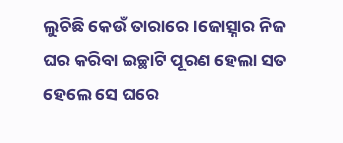ଲୁଚିଛି କେଉଁ ତାରାରେ।ଜୋତ୍ସ୍ନାର ନିଜ ଘର କରିବା ଇଚ୍ଛାଟି ପୂରଣ ହେଲା ସତ ହେଲେ ସେ ଘରେ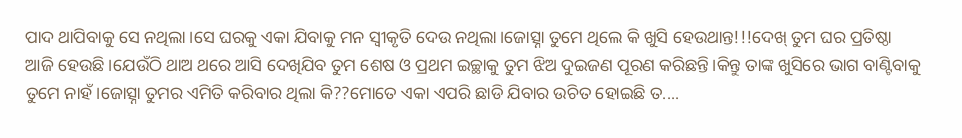ପାଦ ଥାପିବାକୁ ସେ ନଥିଲା।ସେ ଘରକୁ ଏକା ଯିବାକୁ ମନ ସ୍ୱୀକୃତି ଦେଉ ନଥିଲା।ଜୋତ୍ସ୍ନା ତୁମେ ଥିଲେ କି ଖୁସି ହେଉଥାନ୍ତ!!!ଦେଖ୍ ତୁମ ଘର ପ୍ରତିଷ୍ଠା ଆଜି ହେଉଛି।ଯେଉଁଠି ଥାଅ ଥରେ ଆସି ଦେଖିଯିବ ତୁମ ଶେଷ ଓ ପ୍ରଥମ ଇଚ୍ଛାକୁ ତୁମ ଝିଅ ଦୁଇଜଣ ପୂରଣ କରିଛନ୍ତି।କିନ୍ତୁ ତାଙ୍କ ଖୁସିରେ ଭାଗ ବାଣ୍ଟିବାକୁ ତୁମେ ନାହଁ।ଜୋତ୍ସ୍ନା ତୁମର ଏମିତି କରିବାର ଥିଲା କି??ମୋତେ ଏକା ଏପରି ଛାଡି ଯିବାର ଉଚିତ ହୋଇଛି ତ....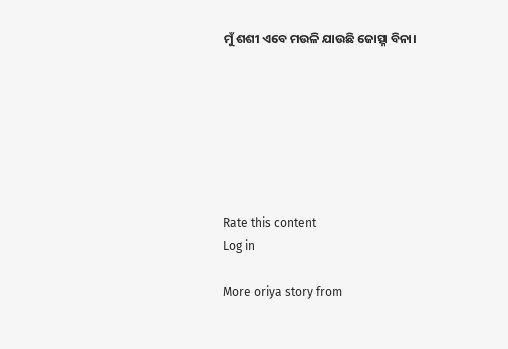ମୁଁ ଶଶୀ ଏବେ ମଉଳି ଯାଉଛି ଜୋତ୍ସ୍ନା ବିନା।







Rate this content
Log in

More oriya story from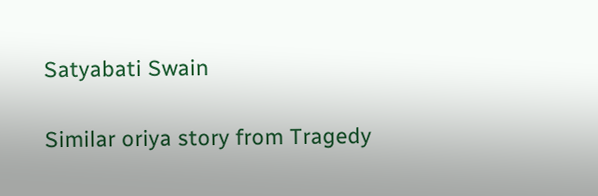Satyabati Swain

Similar oriya story from Tragedy